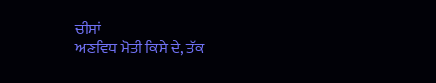ਚੀਸਾਂ
ਅਣਵਿਧ ਮੋਤੀ ਕਿਸੇ ਦੇ, ਤੱਕ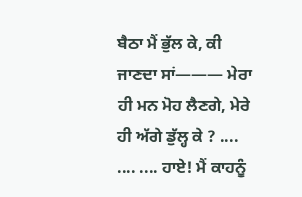ਬੈਠਾ ਮੈਂ ਭੁੱਲ ਕੇ, ਕੀ ਜਾਣਦਾ ਸਾਂ——— ਮੇਰਾ ਹੀ ਮਨ ਮੋਹ ਲੈਣਗੇ, ਮੇਰੇ ਹੀ ਅੱਗੇ ਡੁੱਲ੍ਹ ਕੇ ? .... .... .... ਹਾਏ! ਮੈਂ ਕਾਹਨੂੰ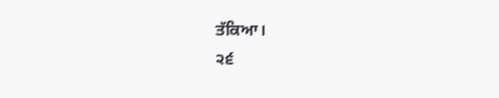ਤੱਕਿਆ।
੨੬